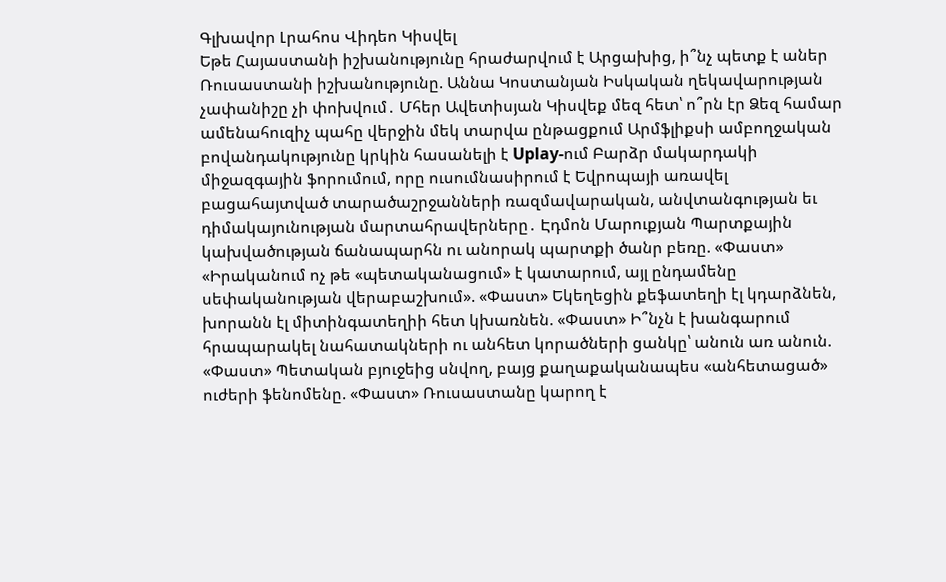Գլխավոր Լրահոս Վիդեո Կիսվել
Եթե Հայաստանի իշխանությունը հրաժարվում է Արցախից, ի՞նչ պետք է աներ Ռուսաստանի իշխանությունը. Աննա Կոստանյան Իսկական ղեկավարության չափանիշը չի փոխվում․ Մհեր Ավետիսյան Կիսվեք մեզ հետ՝ ո՞րն էր Ձեզ համար ամենահուզիչ պահը վերջին մեկ տարվա ընթացքում Արմֆլիքսի ամբողջական բովանդակությունը կրկին հասանելի է Uplay-ում Բարձր մակարդակի միջազգային ֆորումում, որը ուսումնասիրում է Եվրոպայի առավել բացահայտված տարածաշրջանների ռազմավարական, անվտանգության եւ դիմակայունության մարտահրավերները․ Էդմոն Մարուքյան Պարտքային կախվածության ճանապարհն ու անորակ պարտքի ծանր բեռը. «Փաստ» «Իրականում ոչ թե «պետականացում» է կատարում, այլ ընդամենը սեփականության վերաբաշխում». «Փաստ» Եկեղեցին քեֆատեղի էլ կդարձնեն, խորանն էլ միտինգատեղիի հետ կխառնեն. «Փաստ» Ի՞նչն է խանգարում հրապարակել նահատակների ու անհետ կորածների ցանկը՝ անուն առ անուն. «Փաստ» Պետական բյուջեից սնվող, բայց քաղաքականապես «անհետացած» ուժերի ֆենոմենը. «Փաստ» Ռուսաստանը կարող է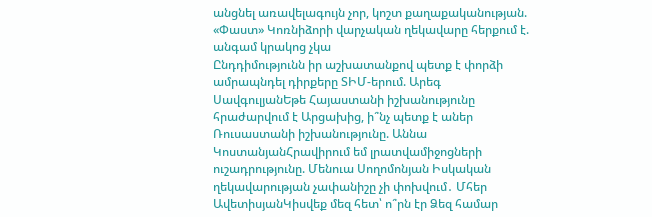անցնել առավելագույն չոր, կոշտ քաղաքականության. «Փաստ» Կոռնիձորի վարչական ղեկավարը հերքում է. անգամ կրակոց չկա
Ընդդիմությունն իր աշխատանքով պետք է փորձի ամրապնդել դիրքերը ՏԻՄ-երում. Արեգ ՍավգուլյանԵթե Հայաստանի իշխանությունը հրաժարվում է Արցախից, ի՞նչ պետք է աներ Ռուսաստանի իշխանությունը. Աննա ԿոստանյանՀրավիրում եմ լրատվամիջոցների ուշադրությունը. Մենուա Սողոմոնյան Իսկական ղեկավարության չափանիշը չի փոխվում․ Մհեր ԱվետիսյանԿիսվեք մեզ հետ՝ ո՞րն էր Ձեզ համար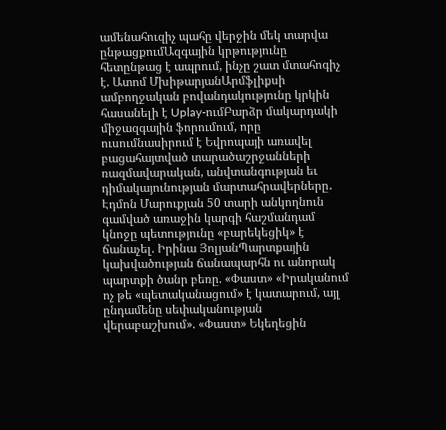ամենահուզիչ պահը վերջին մեկ տարվա ընթացքումԱզգային կրթությունը հետընթաց է ապրում, ինչը շատ մտահոգիչ է. Ատոմ ՄխիթարյանԱրմֆլիքսի ամբողջական բովանդակությունը կրկին հասանելի է Uplay-ումԲարձր մակարդակի միջազգային ֆորումում, որը ուսումնասիրում է Եվրոպայի առավել բացահայտված տարածաշրջանների ռազմավարական, անվտանգության եւ դիմակայունության մարտահրավերները․ Էդմոն Մարուքյան 50 տարի անկողնուն գամված առաջին կարգի հաշմանդամ կնոջը պետությունը «բարեկեցիկ» է ճանաչել. Իրինա ՅոլյանՊարտքային կախվածության ճանապարհն ու անորակ պարտքի ծանր բեռը. «Փաստ» «Իրականում ոչ թե «պետականացում» է կատարում, այլ ընդամենը սեփականության վերաբաշխում». «Փաստ» Եկեղեցին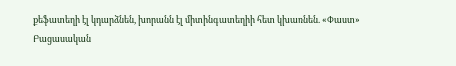քեֆատեղի էլ կդարձնեն, խորանն էլ միտինգատեղիի հետ կխառնեն. «Փաստ»
Բացասական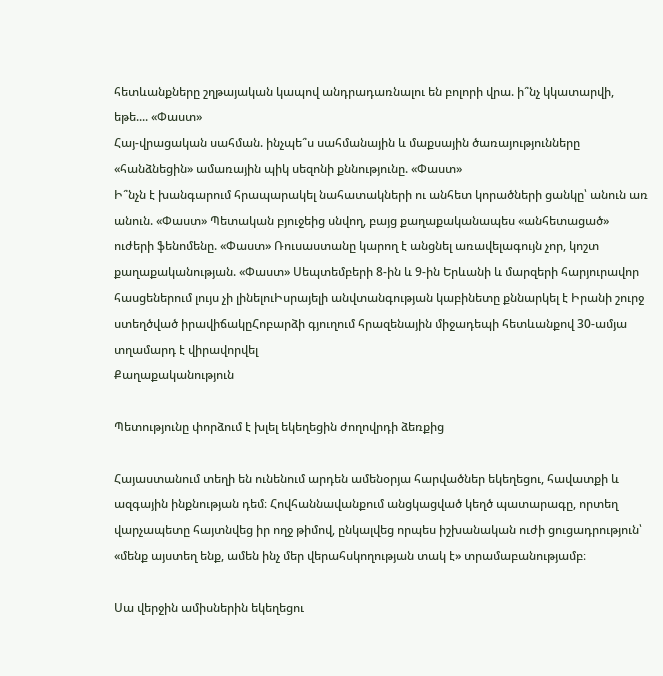հետևանքները շղթայական կապով անդրադառնալու են բոլորի վրա. ի՞նչ կկատարվի, եթե.... «Փաստ»
Հայ-վրացական սահման. ինչպե՞ս սահմանային և մաքսային ծառայությունները «հանձնեցին» ամառային պիկ սեզոնի քննությունը. «Փաստ»
Ի՞նչն է խանգարում հրապարակել նահատակների ու անհետ կորածների ցանկը՝ անուն առ անուն. «Փաստ» Պետական բյուջեից սնվող, բայց քաղաքականապես «անհետացած» ուժերի ֆենոմենը. «Փաստ» Ռուսաստանը կարող է անցնել առավելագույն չոր, կոշտ քաղաքականության. «Փաստ» Սեպտեմբերի 8-ին և 9-ին Երևանի և մարզերի հարյուրավոր հասցեներում լույս չի լինելուԻսրայելի անվտանգության կաբինետը քննարկել է Իրանի շուրջ ստեղծված իրավիճակըՀոբարձի գյուղում հրազենային միջադեպի հետևանքով 30-ամյա տղամարդ է վիրավորվել
Քաղաքականություն

Պետությունը փորձում է խլել եկեղեցին ժողովրդի ձեռքից

Հայաստանում տեղի են ունենում արդեն ամենօրյա հարվածներ եկեղեցու, հավատքի և ազգային ինքնության դեմ։ Հովհաննավանքում անցկացված կեղծ պատարագը, որտեղ վարչապետը հայտնվեց իր ողջ թիմով, ընկալվեց որպես իշխանական ուժի ցուցադրություն՝ «մենք այստեղ ենք, ամեն ինչ մեր վերահսկողության տակ է» տրամաբանությամբ։

Սա վերջին ամիսներին եկեղեցու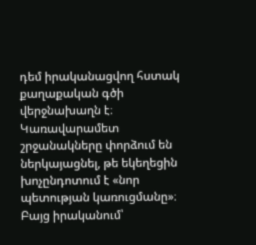դեմ իրականացվող հստակ քաղաքական գծի վերջնախաղն է։ Կառավարամետ շրջանակները փորձում են ներկայացնել, թե եկեղեցին խոչընդոտում է «նոր պետության կառուցմանը»։ Բայց իրականում՝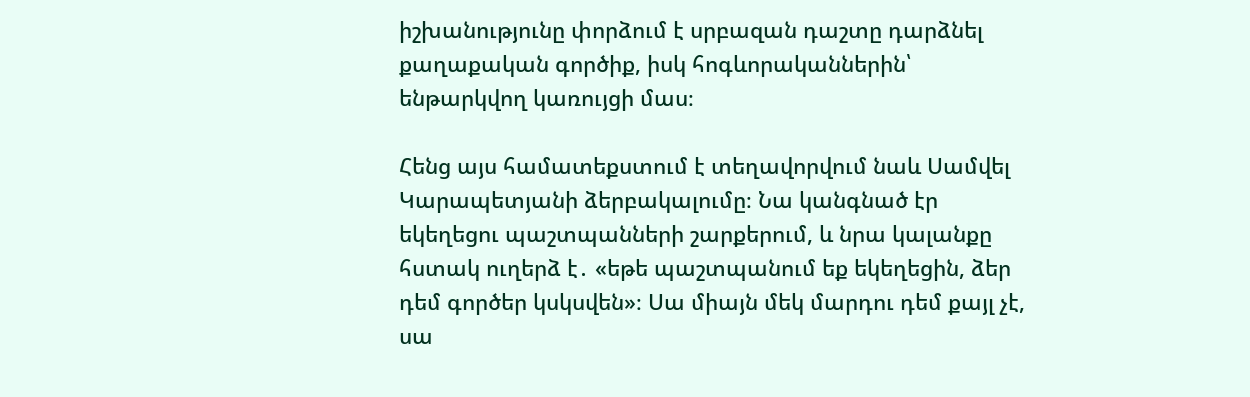իշխանությունը փորձում է սրբազան դաշտը դարձնել քաղաքական գործիք, իսկ հոգևորականներին՝ ենթարկվող կառույցի մաս։

Հենց այս համատեքստում է տեղավորվում նաև Սամվել Կարապետյանի ձերբակալումը։ Նա կանգնած էր եկեղեցու պաշտպանների շարքերում, և նրա կալանքը հստակ ուղերձ է․ «եթե պաշտպանում եք եկեղեցին, ձեր դեմ գործեր կսկսվեն»։ Սա միայն մեկ մարդու դեմ քայլ չէ, սա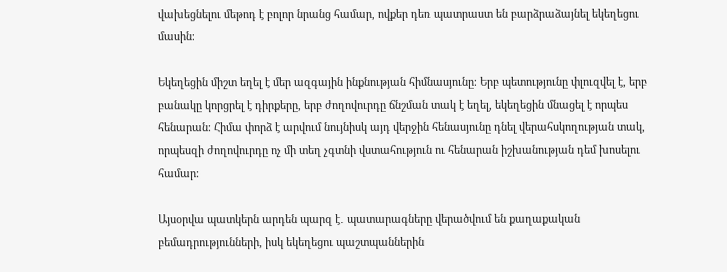վախեցնելու մեթոդ է բոլոր նրանց համար, ովքեր դեռ պատրաստ են բարձրաձայնել եկեղեցու մասին։

Եկեղեցին միշտ եղել է մեր ազգային ինքնության հիմնասյունը։ Երբ պետությունը փլուզվել է, երբ բանակը կորցրել է դիրքերը, երբ ժողովուրդը ճնշման տակ է եղել, եկեղեցին մնացել է որպես հենարան։ Հիմա փորձ է արվում նույնիսկ այդ վերջին հենասյունը դնել վերահսկողության տակ, որպեսզի ժողովուրդը ոչ մի տեղ չգտնի վստահություն ու հենարան իշխանության դեմ խոսելու համար։

Այսօրվա պատկերն արդեն պարզ է․ պատարագները վերածվում են քաղաքական բեմադրությունների, իսկ եկեղեցու պաշտպաններին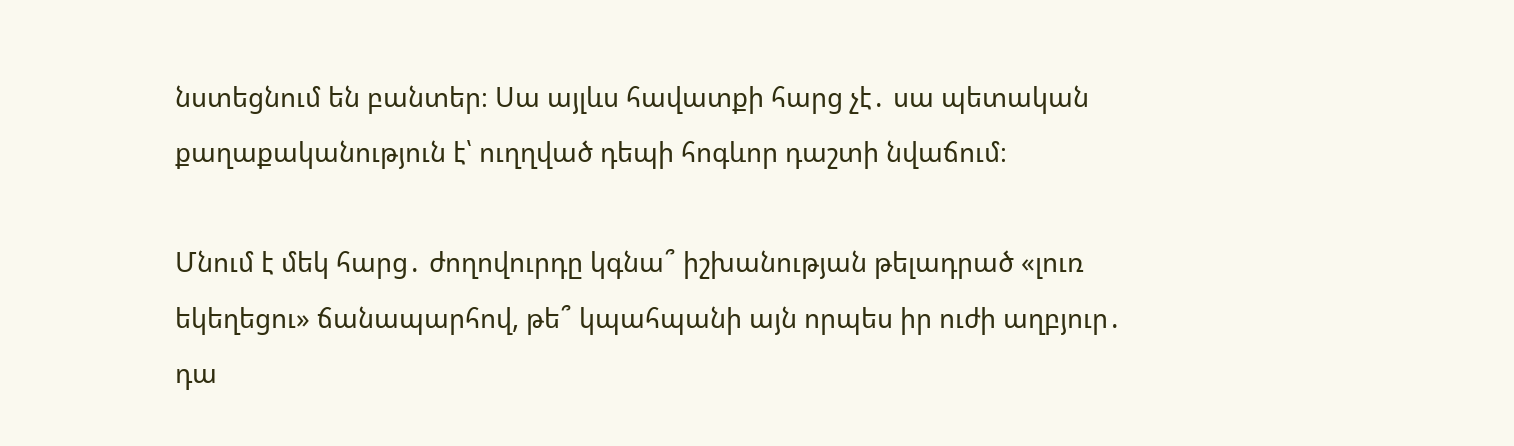նստեցնում են բանտեր։ Սա այլևս հավատքի հարց չէ․ սա պետական քաղաքականություն է՝ ուղղված դեպի հոգևոր դաշտի նվաճում։

Մնում է մեկ հարց․ ժողովուրդը կգնա՞ իշխանության թելադրած «լուռ եկեղեցու» ճանապարհով, թե՞ կպահպանի այն որպես իր ուժի աղբյուր․ դա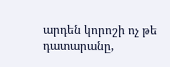արդեն կորոշի ոչ թե դատարանը,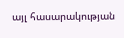այլ հասարակության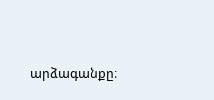արձագանքը։